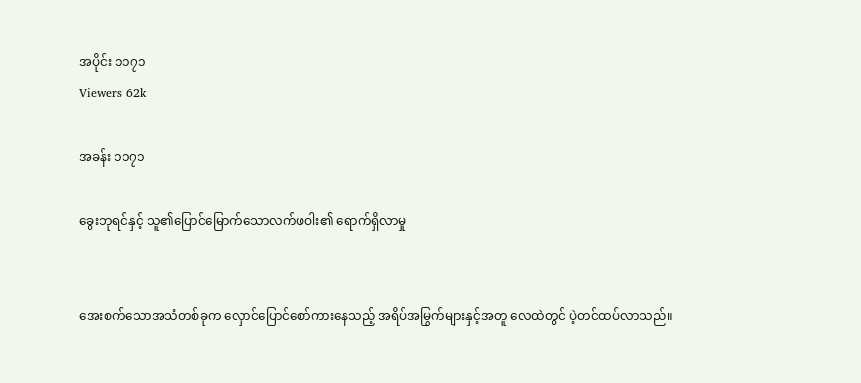အပိုင်း ၁၁၇၁
Viewers 62k

အခန်း ၁၁၇၁

ခွေးဘုရင်နှင့် သူ၏ပြောင်မြောက်သောလက်ဖဝါး၏ ရောက်ရှိလာမှု


အေးစက်သောအသံတစ်ခုက လှောင်ပြောင်စော်ကားနေသည့် အရိပ်အမြွက်များနှင့်အတူ လေထဲတွင် ပဲ့တင်ထပ်လာသည်။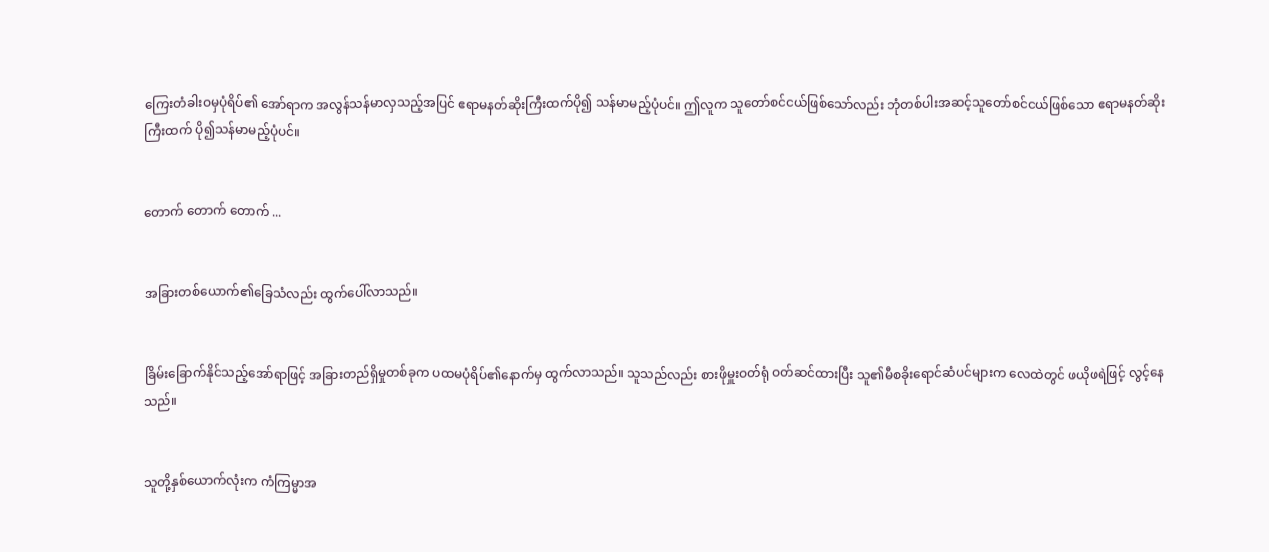ကြေးတံခါးဝမှပုံရိပ်၏ အော်ရာက အလွန်သန်မာလှသည့်အပြင် ဧရာမနတ်ဆိုးကြီးထက်ပို၍ သန်မာမည့်ပုံပင်။ ဤလူက သူတော်စင်ငယ်ဖြစ်သော်လည်း ဘုံတစ်ပါးအဆင့်သူတော်စင်ငယ်ဖြစ်သော ဧရာမနတ်ဆိုးကြီးထက် ပို၍သန်မာမည့်ပုံပင်။


တောက် တောက် တောက် ...


အခြားတစ်ယောက်၏ခြေသံလည်း ထွက်ပေါ်လာသည်။


ခြိမ်းခြောက်နိုင်သည့်အော်ရာဖြင့် အခြားတည်ရှိမှုတစ်ခုက ပထမပုံရိပ်၏နောက်မှ ထွက်လာသည်။ သူသည်လည်း စားဖိုမှူးဝတ်ရုံ ဝတ်ဆင်ထားပြီး သူ၏မီစခိုးရောင်ဆံပင်များက လေထဲတွင် ဖယိုဖရဲဖြင့် လွင့်နေသည်။


သူတို့နှစ်ယောက်လုံးက ကံကြမ္မာအ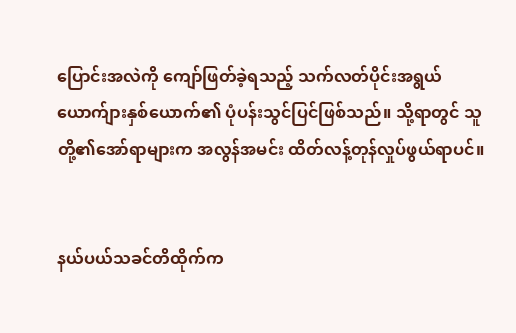ပြောင်းအလဲကို ကျော်ဖြတ်ခဲ့ရသည့် သက်လတ်ပိုင်းအရွယ်ယောက်ျားနှစ်ယောက်၏ ပုံပန်းသွင်ပြင်ဖြစ်သည်။ သို့ရာတွင် သူတို့၏အော်ရာများက အလွန်အမင်း ထိတ်လန့်တုန်လှုပ်ဖွယ်ရာပင်။


နယ်ပယ်သခင်တိထိုက်က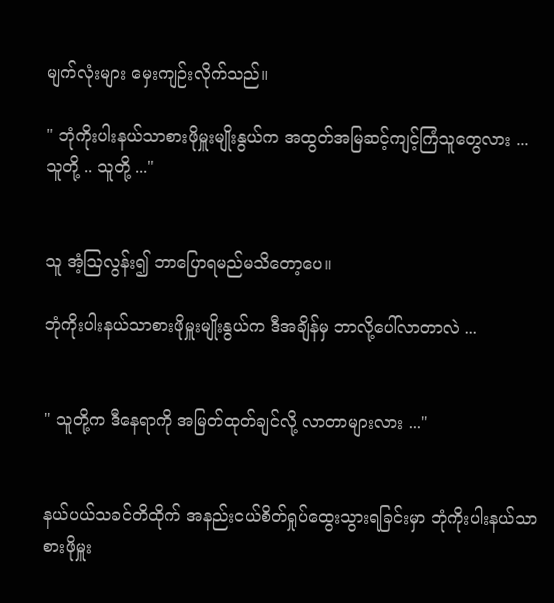မျက်လုံးများ မှေးကျဉ်းလိုက်သည်။

" ဘုံကိုးပါးနယ်သာစားဖိုမှူးမျိုးနွယ်က အထွတ်အမြဆင့်ကျင့်ကြံသူတွေလား ... သူတို့ .. သူတို့ ..."


သူ အံ့ဩလွန်း၍ ဘာပြောရမည်မသိတော့ပေ။

ဘုံကိုးပါးနယ်သာစားဖိုမှူးမျိုးနွယ်က ဒီအချိန်မှ ဘာလို့ပေါ်လာတာလဲ ...


" သူတို့က ဒီနေရာကို အမြတ်ထုတ်ချင်လို့ လာတာများလား ..."


နယ်ပယ်သခင်တိထိုက် အနည်းငယ်စိတ်ရှုပ်ထွေးသွားရခြင်းမှာ ဘုံကိုးပါးနယ်သာစားဖိုမှူး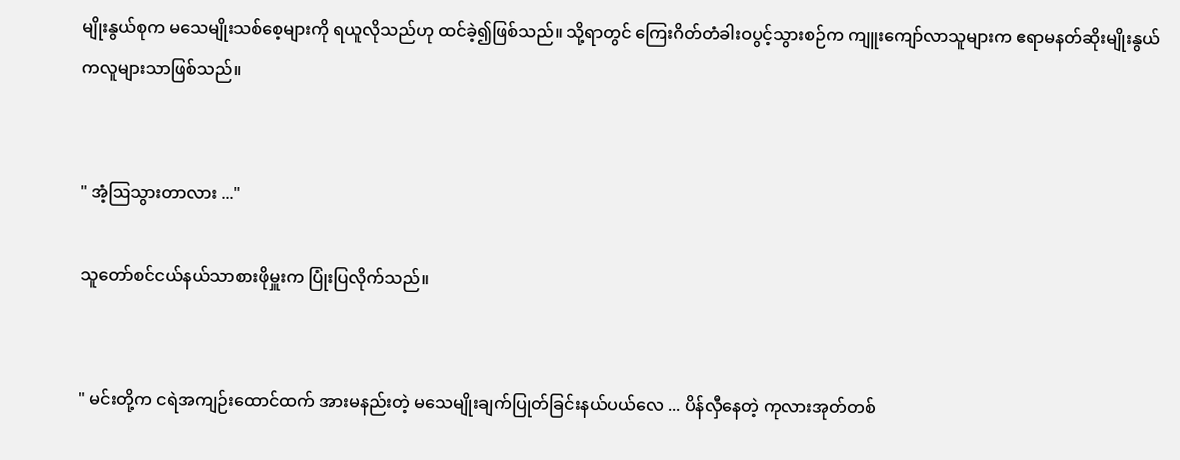မျိုးနွယ်စုက မသေမျိုးသစ်စေ့များကို ရယူလိုသည်ဟု ထင်ခဲ့၍ဖြစ်သည်။ သို့ရာတွင် ကြေးဂိတ်တံခါးဝပွင့်သွားစဉ်က ကျူးကျော်လာသူများက ဧရာမနတ်ဆိုးမျိုးနွယ်ကလူများသာဖြစ်သည်။


" အံ့ဩသွားတာလား ..."

သူတော်စင်ငယ်နယ်သာစားဖိုမှူးက ပြုံးပြလိုက်သည်။


" မင်းတို့က ငရဲအကျဉ်းထောင်ထက် အားမနည်းတဲ့ မသေမျိုးချက်ပြုတ်ခြင်းနယ်ပယ်လေ ... ပိန်လှီနေတဲ့ ကုလားအုတ်တစ်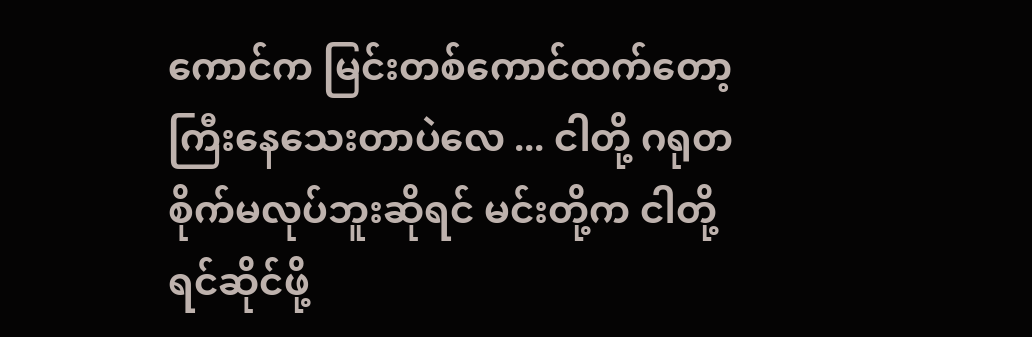ကောင်က မြင်းတစ်ကောင်ထက်တော့ ကြီးနေသေးတာပဲလေ ... ငါတို့ ဂရုတစိုက်မလုပ်ဘူးဆိုရင် မင်းတို့က ငါတို့ရင်ဆိုင်ဖို့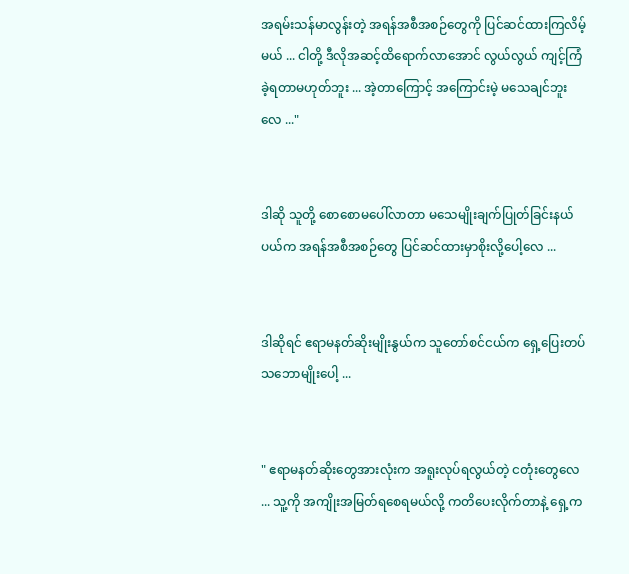အရမ်းသန်မာလွန်းတဲ့ အရန်အစီအစဉ်တွေကို ပြင်ဆင်ထားကြလိမ့်မယ် ... ငါတို့ ဒီလိုအဆင့်ထိရောက်လာအောင် လွယ်လွယ် ကျင့်ကြံခဲ့ရတာမဟုတ်ဘူး ... အဲ့တာကြောင့် အကြောင်းမဲ့ မသေချင်ဘူးလေ ..."


ဒါဆို သူတို့ စောစောမပေါ်လာတာ မသေမျိုးချက်ပြုတ်ခြင်းနယ်ပယ်က အရန်အစီအစဉ်တွေ ပြင်ဆင်ထားမှာစိုးလို့ပေါ့လေ ...


ဒါဆိုရင် ဧရာမနတ်ဆိုးမျိုးနွယ်က သူတော်စင်ငယ်က ရှေ့ပြေးတပ် သဘောမျိုးပေါ့ ...


" ဧရာမနတ်ဆိုးတွေအားလုံးက အရူးလုပ်ရလွယ်တဲ့ ငတုံးတွေလေ ... သူ့ကို အကျိုးအမြတ်ရစေရမယ်လို့ ကတိပေးလိုက်တာနဲ့ ရှေ့က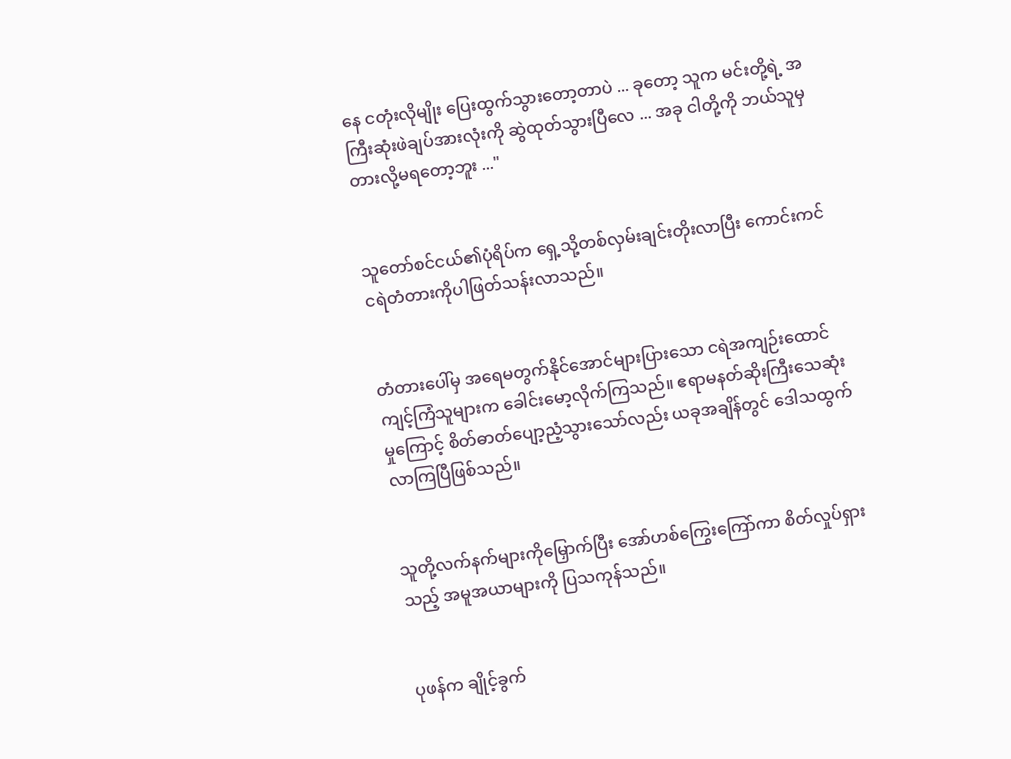နေ ငတုံးလိုမျိုး ပြေးထွက်သွားတော့တာပဲ ... ခုတော့ သူက မင်းတို့ရဲ့ အကြီးဆုံးဖဲချပ်အားလုံးကို ဆွဲထုတ်သွားပြီလေ ... အခု ငါတို့ကို ဘယ်သူမှတားလို့မရတော့ဘူး ..."


သူတော်စင်ငယ်၏ပုံရိပ်က ရှေ့သို့တစ်လှမ်းချင်းတိုးလာပြီး ကောင်းကင်ငရဲတံတားကိုပါဖြတ်သန်းလာသည်။


တံတားပေါ်မှ အရေမတွက်နိုင်အောင်များပြားသော ငရဲအကျဉ်းထောင်ကျင့်ကြံသူများက ခေါင်းမော့လိုက်ကြသည်။ ဧရာမနတ်ဆိုးကြီးသေဆုံးမှုကြောင့် စိတ်ဓာတ်ပျော့ညံ့သွားသော်လည်း ယခုအချိန်တွင် ဒေါသထွက်လာကြပြီဖြစ်သည်။


သူတို့လက်နက်များကိုမြှောက်ပြီး အော်ဟစ်ကြွေးကြော်ကာ စိတ်လှုပ်ရှားသည့် အမူအယာများကို ပြသကုန်သည်။


ပုဖန်က ချိုင့်ခွက်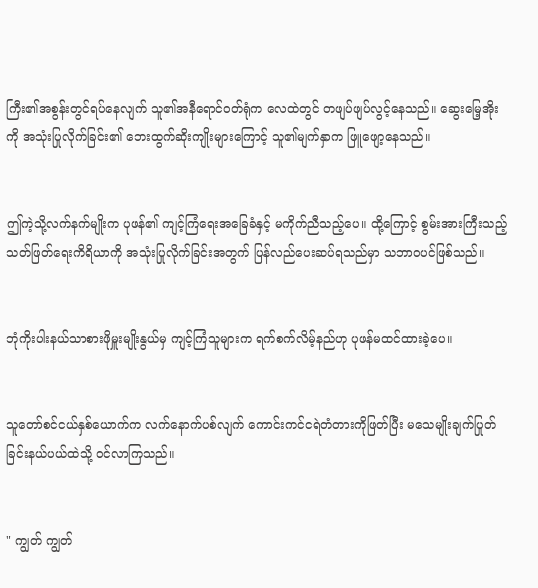ကြီး၏အစွန်းတွင်ရပ်နေလျက် သူ၏အနီရောင်ဝတ်ရုံက လေထဲတွင် တဖျပ်ဖျပ်လွင့်နေသည်။ ဆွေးမြေ့အိုးကို အသုံးပြုလိုက်ခြင်း၏ ဘေးထွက်ဆိုးကျိုးများကြောင့် သူ၏မျက်နှာက ဖြူဖျော့နေသည်။


ဤကဲ့သို့လက်နက်မျိုးက ပုဖန်၏ ကျင့်ကြံရေးအခြေခံနှင့် မကိုက်ညီသည့်ပေ။ ထို့ကြောင့် စွမ်းအားကြီးသည့် သတ်ဖြတ်ရေးကိရိယာကို အသုံးပြုလိုက်ခြင်းအတွက် ပြန်လည်ပေးဆပ်ရသည်မှာ သဘာဝပင်ဖြစ်သည်။


ဘုံကိုးပါးနယ်သာစားဖိုမှူးမျိုးနွယ်မှ ကျင့်ကြံသူများက ရက်စက်လိမ့်နည်ဟု ပုဖန်မထင်ထားခဲ့ပေ။


သူတော်စင်ငယ်နှစ်ယောက်က လက်နောက်ပစ်လျက် ကောင်းကင်ငရဲတံတားကိုဖြတ်ပြီး မသေမျိုးချက်ပြုတ်ခြင်းနယ်ပယ်ထဲသို့ ဝင်လာကြသည်။


" ကျွတ် ကျွတ်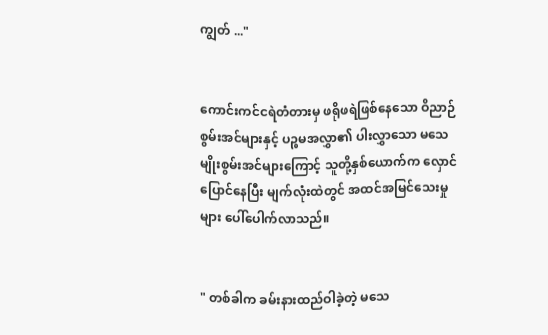ကျွတ် ..."


ကောင်းကင်ငရဲတံတားမှ ဖရိုဖရဲဖြစ်နေသော ဝိညာဉ်စွမ်းအင်များနှင့် ပဉ္စမအလွှာ၏ ပါးလွှာသော မသေမျိုးစွမ်းအင်များကြောင့် သူတို့နှစ်ယောက်က လှောင်ပြောင်နေပြီး မျက်လုံးထဲတွင် အထင်အမြင်သေးမှုများ ပေါ်ပေါက်လာသည်။


" တစ်ခါက ခမ်းနားထည်ဝါခဲ့တဲ့ မသေ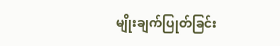မျိုးချက်ပြုတ်ခြင်း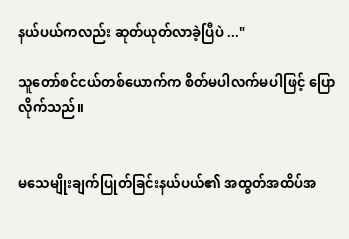နယ်ပယ်ကလည်း ဆုတ်ယုတ်လာခဲ့ပြီပဲ ..."

သူတော်စင်ငယ်တစ်ယောက်က စိတ်မပါလက်မပါဖြင့် ပြောလိုက်သည်။


မသေမျိုးချက်ပြုတ်ခြင်းနယ်ပယ်၏ အထွတ်အထိပ်အ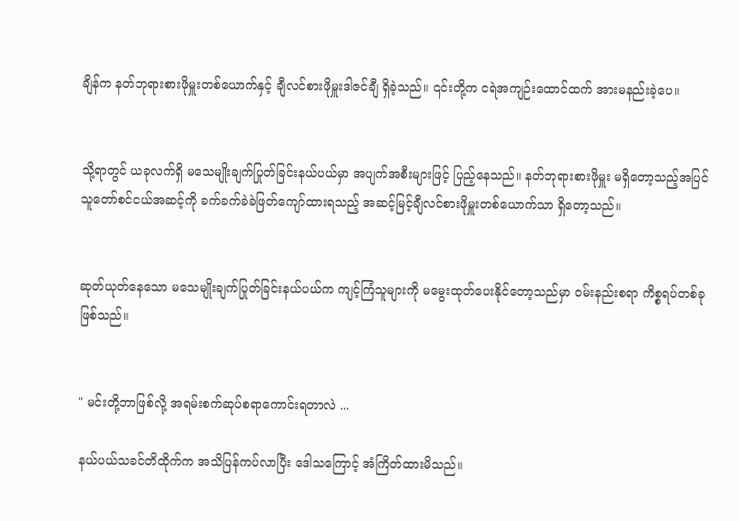ချိန်က နတ်ဘုရားစားဖိုမှူးတစ်ယောက်နှင့် ချီလင်စားဖိုမှူးဒါဇင်ချီ ရှိခဲ့သည်။ ၎င်းတို့က ငရဲအကျဉ်းထောင်ထက် အားမနည်းခဲ့ပေ။


သို့ရာတွင် ယခုလက်ရှိ မသေမျိုးချက်ပြုတ်ခြင်းနယ်ပယ်မှာ အပျက်အစီးများဖြင့် ပြည့်နေသည်။ နတ်ဘုရားစားဖိုမှူး မရှိတော့သည့်အပြင် သူတော်စင်ငယ်အဆင့်ကို ခက်ခက်ခဲခဲဖြတ်ကျော်ထားရသည့် အဆင့်မြင့်ချီလင်စားဖိုမှူးတစ်ယောက်သာ ရှိတော့သည်။


ဆုတ်ယုတ်နေသော မသေမျိုးချက်ပြုတ်ခြင်းနယ်ပယ်က ကျင့်ကြံသူများကို မမွေးထုတ်ပေးနိုင်တော့သည်မှာ ဝမ်းနည်းစရာ ကိစ္စရပ်တစ်ခုဖြစ်သည်။


" မင်းတို့ဘာဖြစ်လို့ အရမ်းစက်ဆုပ်စရာကောင်းရတာလဲ ...

နယ်ပယ်သခင်တိထိုက်က အသိပြန်ကပ်လာပြီး ဒေါသကြောင့် အံကြိတ်ထားမိသည်။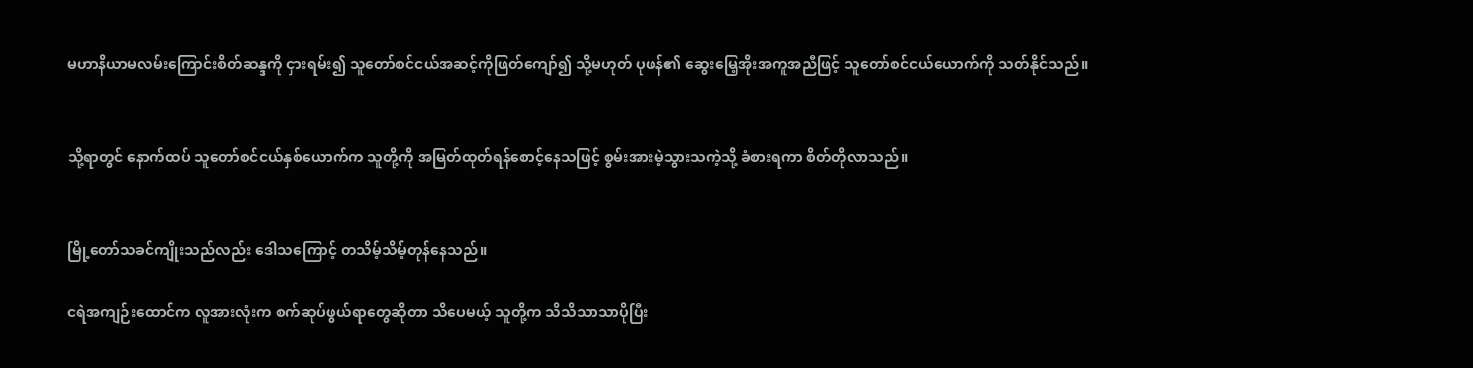မဟာနိယာမလမ်းကြောင်းစိတ်ဆန္ဒကို ငှားရမ်း၍ သူတော်စင်ငယ်အဆင့်ကိုဖြတ်ကျော်၍ သို့မဟုတ် ပုဖန်၏ ဆွေးမြေ့အိုးအကူအညီဖြင့် သူတော်စင်ငယ်ယောက်ကို သတ်နိုင်သည်။


သို့ရာတွင် နောက်ထပ် သူတော်စင်ငယ်နှစ်ယောက်က သူတို့ကို အမြတ်ထုတ်ရန်စောင့်နေသဖြင့် စွမ်းအားမဲ့သွားသကဲ့သို့ ခံစားရကာ စိတ်တိုလာသည်။


မြို့တော်သခင်ကျိုးသည်လည်း ဒေါသကြောင့် တသိမ့်သိမ့်တုန်နေသည်။

ငရဲအကျဉ်းထောင်က လူအားလုံးက စက်ဆုပ်ဖွယ်ရာတွေဆိုတာ သိပေမယ့် သူတို့က သိသိသာသာပိုပြီး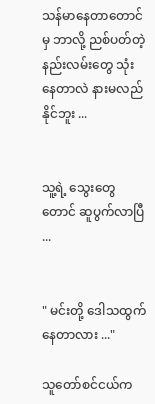သန်မာနေတာတောင်မှ ဘာလို့ ညစ်ပတ်တဲ့နည်းလမ်းတွေ သုံးနေတာလဲ နားမလည်နိုင်ဘူး ...


သူ့ရဲ့ သွေးတွေတောင် ဆူပွက်လာပြီ ...


" မင်းတို့ ဒေါသထွက်နေတာလား ..."

သူတော်စင်ငယ်က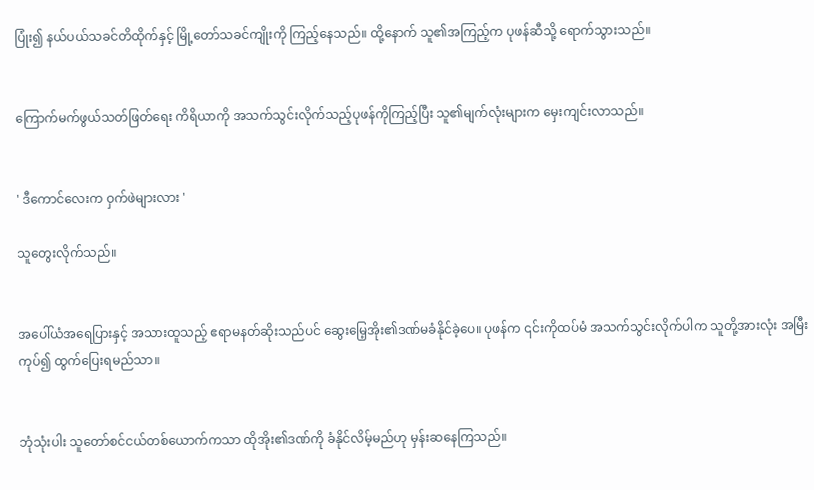ပြုံး၍ နယ်ပယ်သခင်တိထိုက်နှင့် မြို့တော်သခင်ကျိုးကို ကြည့်နေသည်။ ထို့နောက် သူ၏အကြည့်က ပုဖန်ဆီသို့ ရောက်သွားသည်။


ကြောက်မက်ဖွယ်သတ်ဖြတ်ရေး ကိရိယာကို အသက်သွင်းလိုက်သည့်ပုဖန်ကိုကြည့်ပြီး သူ၏မျက်လုံးများက မှေးကျင်းလာသည်။


' ဒီကောင်လေးက ဝှက်ဖဲများလား '

သူတွေးလိုက်သည်။


အပေါ်ယံအရေပြားနှင့် အသားထူသည့် ဧရာမနတ်ဆိုးသည်ပင် ဆွေးမြေ့အိုး၏ဒဏ်မခံနိုင်ခဲ့ပေ။ ပုဖန်က ၎င်းကိုထပ်မံ အသက်သွင်းလိုက်ပါက သူတို့အားလုံး အမြီးကုပ်၍ ထွက်ပြေးရမည်သာ။


ဘုံသုံးပါး သူတော်စင်ငယ်တစ်ယောက်ကသာ ထိုအိုး၏ဒဏ်ကို ခံနိုင်လိမ့်မည်ဟု မှန်း‌ဆနေကြသည်။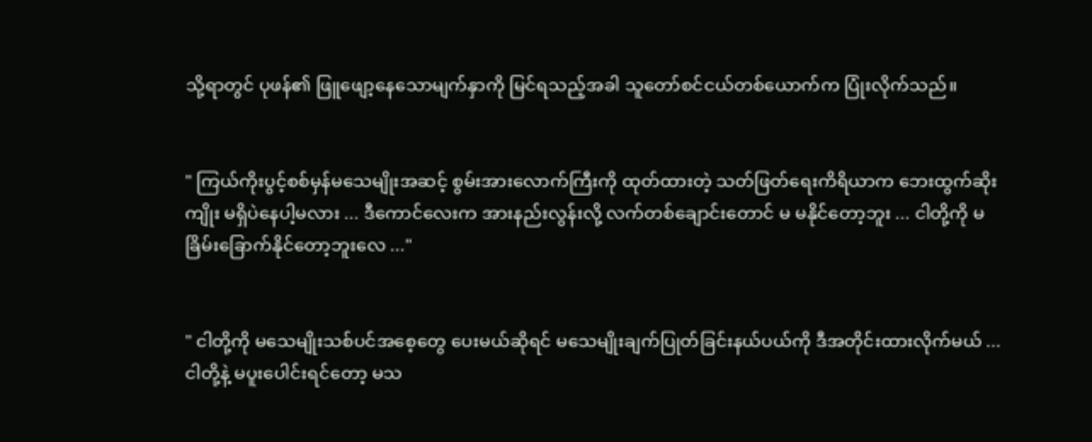သို့ရာတွင် ပုဖန်၏ ဖြူဖျော့နေသောမျက်နှာကို မြင်ရသည့်အခါ သူတော်စင်ငယ်တစ်ယောက်က ပြုံးလိုက်သည်။


" ကြယ်ကိုးပွင့်စစ်မှန်မသေမျိုးအဆင့် စွမ်းအားလောက်ကြီးကို ထုတ်ထားတဲ့ သတ်ဖြတ်ရေးကိရိယာက ဘေးထွက်ဆိုးကျိုး မရှိပဲနေပါ့မလား ... ဒီကောင်လေးက အားနည်းလွန်းလို့ လက်တစ်ချောင်းတောင် မ မနိုင်တော့ဘူး ... ငါတို့ကို မခြိမ်းခြောက်နိုင်တော့ဘူးလေ ..."


" ငါတို့ကို မသေမျိုးသစ်ပင်အစေ့တွေ ပေးမယ်ဆိုရင် မသေမျိုးချက်ပြုတ်ခြင်းနယ်ပယ်ကို ဒီအတိုင်းထားလိုက်မယ် ... ငါတို့နဲ့ မပူးပေါင်းရင်တော့ မသ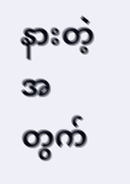နားတဲ့အတွက်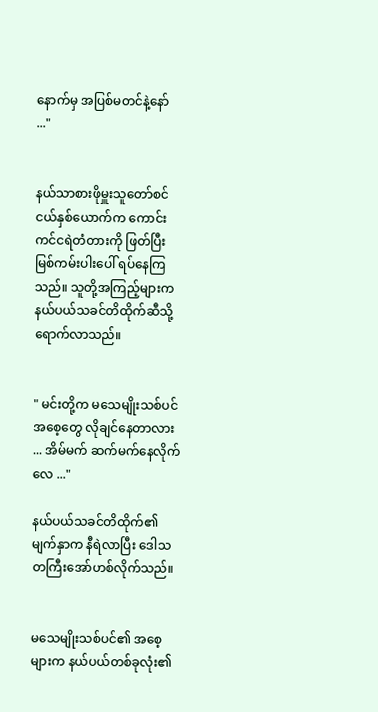နောက်မှ အပြစ်မတင်နဲ့နော် ..."


နယ်သာစားဖိုမှူးသူတော်စင်ငယ်နှစ်ယောက်က ကောင်းကင်ငရဲတံတားကို ဖြတ်ပြီး မြစ်ကမ်းပါးပေါ် ရပ်နေကြသည်။ သူတို့အကြည့်များက နယ်ပယ်သခင်တိထိုက်ဆီသို့ ရောက်လာသည်။


" မင်းတို့က မသေမျိုးသစ်ပင်အစေ့တွေ လိုချင်နေတာလား ... အိမ်မက် ဆက်မက်နေလိုက်လေ ..."

နယ်ပယ်သခင်တိထိုက်၏မျက်နှာက နီရဲလာပြီး ဒေါသတကြီးအော်ဟစ်လိုက်သည်။


မသေမျိုးသစ်ပင်၏ အစေ့များက နယ်ပယ်တစ်ခုလုံး၏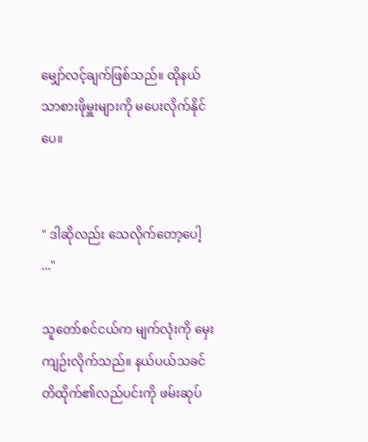မျှော်လင့်ချက်ဖြစ်သည်။ ထိုနယ်သာစားဖိုမှူးများကို မပေးလိုက်နိုင်ပေ။


" ဒါဆိုလည်း သေလိုက်တော့ပေါ့ ..."

သူတော်စင်ငယ်က မျက်လုံးကို မှေးကျဉ်းလိုက်သည်။ နယ်ပယ်သခင်တိထိုက်၏လည်ပင်းကို ဖမ်းဆုပ်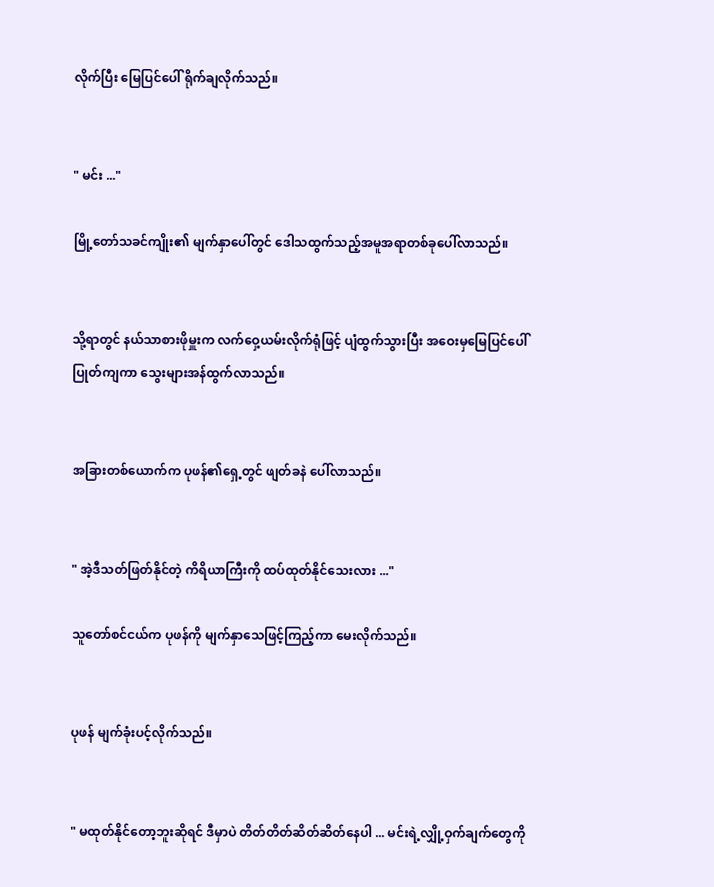လိုက်ပြီး မြေပြင်ပေါ် ရိုက်ချလိုက်သည်။


" မင်း ..."

မြို့တော်သခင်ကျိုး၏ မျက်နှာပေါ်တွင် ဒေါသထွက်သည့်အမူအရာတစ်ခုပေါ်လာသည်။


သို့ရာတွင် နယ်သာစားဖိုမှူးက လက်ဝှေ့ယမ်းလိုက်ရုံဖြင့် ပျံထွက်သွားပြီး အဝေးမှမြေပြင်ပေါ်ပြုတ်ကျကာ သွေးများအန်ထွက်လာသည်။


အခြားတစ်ယောက်က ပုဖန်၏ရှေ့တွင် ဖျတ်ခနဲ ပေါ်လာသည်။


" အဲ့ဒီသတ်ဖြတ်နိုင်တဲ့ ကိရိယာကြီးကို ထပ်ထုတ်နိုင်သေးလား ..."

သူတော်စင်ငယ်က ပုဖန်ကို မျက်နှာသေဖြင့်ကြည့်ကာ မေးလိုက်သည်။


ပုဖန် မျက်ခုံးပင့်လိုက်သည်။


" မထုတ်နိုင်တော့ဘူးဆိုရင် ဒီမှာပဲ တိတ်တိတ်ဆိတ်ဆိတ်နေပါ ... မင်းရဲ့လျှို့ဝှက်ချက်တွေကို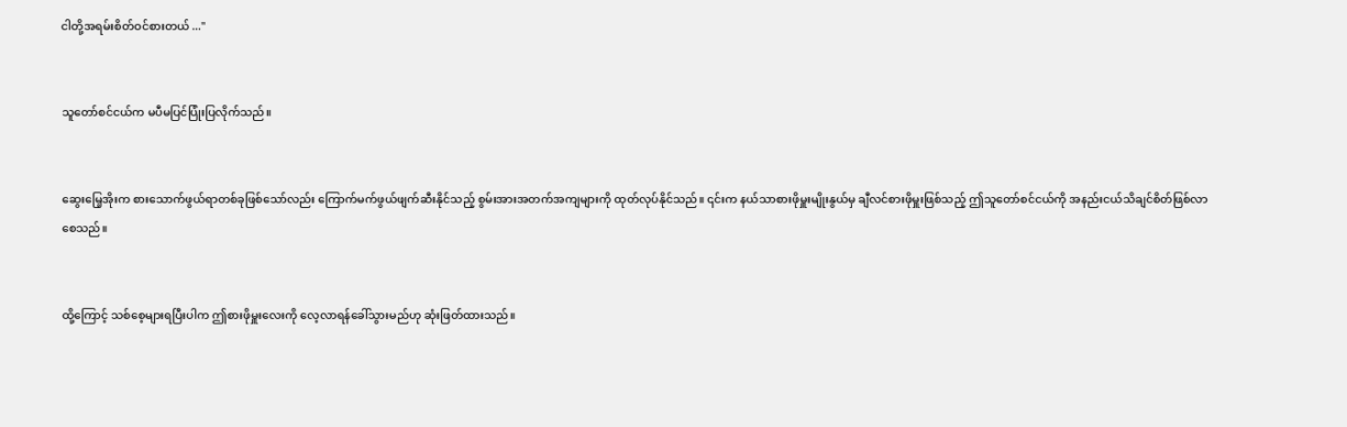ငါတို့အရမ်းစိတ်ဝင်စားတယ် ..."


သူတော်စင်ငယ်က မပီမပြင်ပြုံးပြလိုက်သည်။


ဆွေးမြေ့အိုးက စားသောက်ဖွယ်ရာတစ်ခုဖြစ်သော်လည်း ကြောက်မက်ဖွယ်ဖျက်ဆီးနိုင်သည့် စွမ်းအားအတက်အကျများကို ထုတ်လုပ်နိုင်သည်။ ၎င်းက နယ်သာစားဖိုမှူးမျိုးနွယ်မှ ချီလင်စားဖိုမှူးဖြစ်သည့် ဤသူတော်စင်ငယ်ကို အနည်းငယ်သိချင်စိတ်ဖြစ်လာစေသည်။


ထို့ကြောင့် သစ်စေ့များရပြီးပါက ဤစားဖိုမှူးလေးကို လေ့လာရန်ခေါ်သွားမည်ဟု ဆုံးဖြတ်ထားသည်။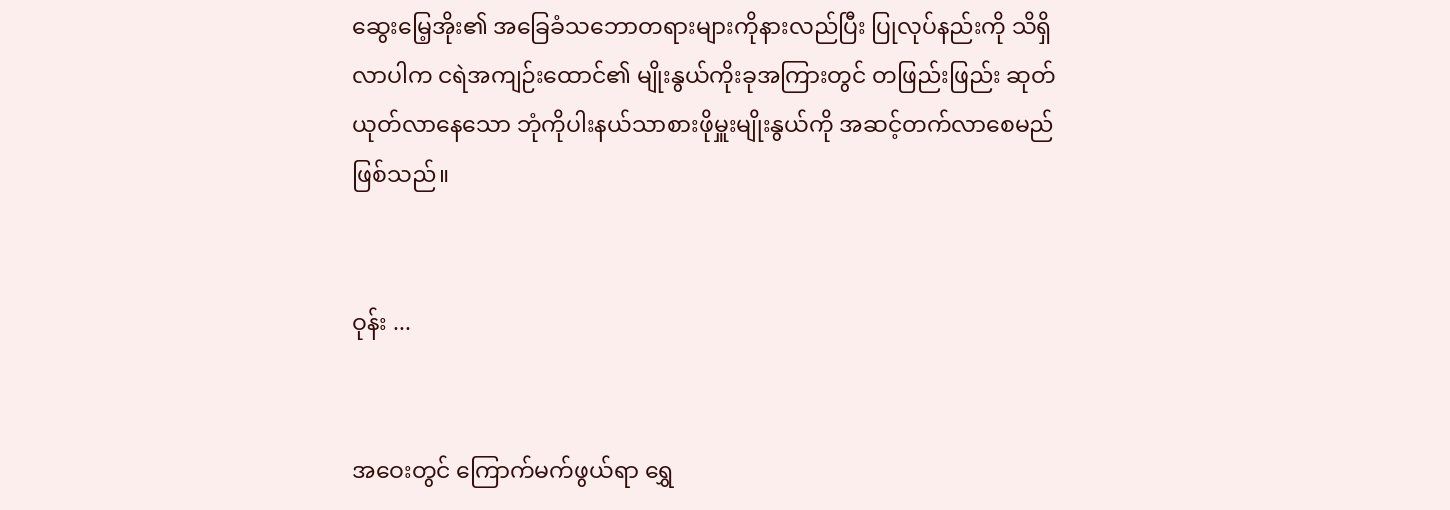ဆွေးမြေ့အိုး၏ အခြေခံသဘောတရားများကိုနားလည်ပြီး ပြုလုပ်နည်းကို သိရှိလာပါက ငရဲအကျဉ်းထောင်၏ မျိုးနွယ်ကိုးခုအကြားတွင် တဖြည်းဖြည်း ဆုတ်ယုတ်လာနေသော ဘုံကိုပါးနယ်သာစားဖိုမှူးမျိုးနွယ်ကို အဆင့်တက်လာစေမည်ဖြစ်သည်။


ဝုန်း ...


အဝေးတွင် ကြောက်မက်ဖွယ်ရာ ရွှေ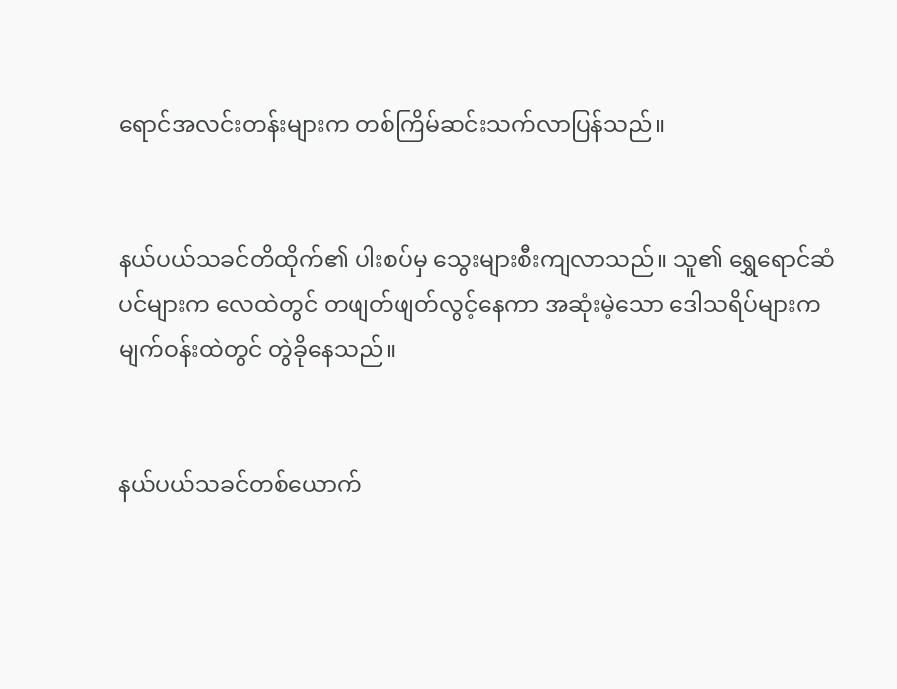ရောင်အလင်းတန်းများက တစ်ကြိမ်ဆင်းသက်လာပြန်သည်။


နယ်ပယ်သခင်တိထိုက်၏ ပါးစပ်မှ သွေးများစီးကျလာသည်။ သူ၏ ရွှေရောင်ဆံပင်များက လေထဲတွင် တဖျတ်ဖျတ်လွင့်နေကာ အဆုံးမဲ့သော ဒေါသရိပ်များက မျက်ဝန်းထဲတွင် တွဲခိုနေသည်။


နယ်ပယ်သခင်တစ်ယောက်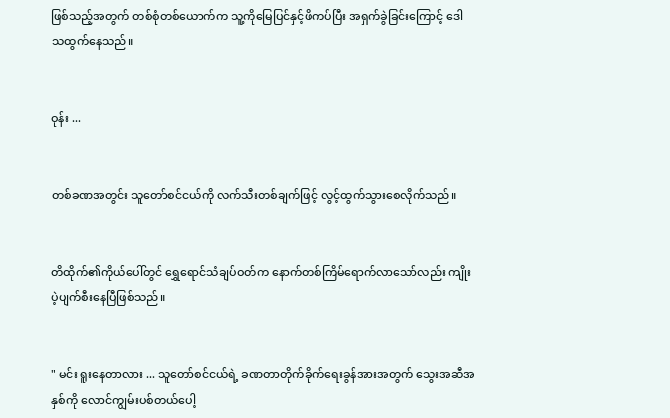ဖြစ်သည့်အတွက် တစ်စုံတစ်ယောက်က သူ့ကိုမြေပြင်နှင့်ဖိကပ်ပြီး အရှက်ခွဲခြင်းကြောင့် ဒေါသထွက်နေသည်။


ဝုန်း ...


တစ်ခဏအတွင်း သူတော်စင်ငယ်ကို လက်သီးတစ်ချက်ဖြင့် လွင့်ထွက်သွားစေလိုက်သည်။


တိထိုက်၏ကိုယ်ပေါ်တွင် ရွှေရောင်သံချပ်ဝတ်က နောက်တစ်ကြိမ်ရောက်လာသော်လည်း ကျိုးပဲ့ပျက်စီးနေပြီဖြစ်သည်။


" မင်း ရူးနေတာလား ... သူတော်စင်ငယ်ရဲ့ ခဏတာတိုက်ခိုက်ရေးခွန်အားအတွက် သွေးအဆီအနှစ်ကို လောင်ကျွမ်းပစ်တယ်ပေါ့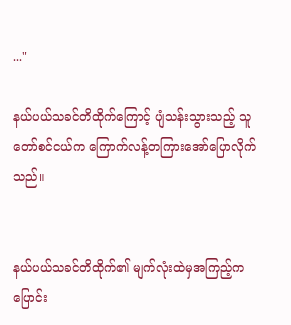..."

နယ်ပယ်သခင်တိထိုက်ကြောင့် ပျံသန်းသွားသည့် သူတော်စင်ငယ်က ကြောက်လန့်တကြားအော်ပြောလိုက်သည်။


နယ်ပယ်သခင်တိထိုက်၏ မျက်လုံးထဲမှအကြည့်က ပြောင်း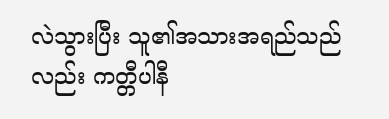လဲသွားပြီး သူ၏အသားအရည်သည်လည်း ကတ္တီပါနီ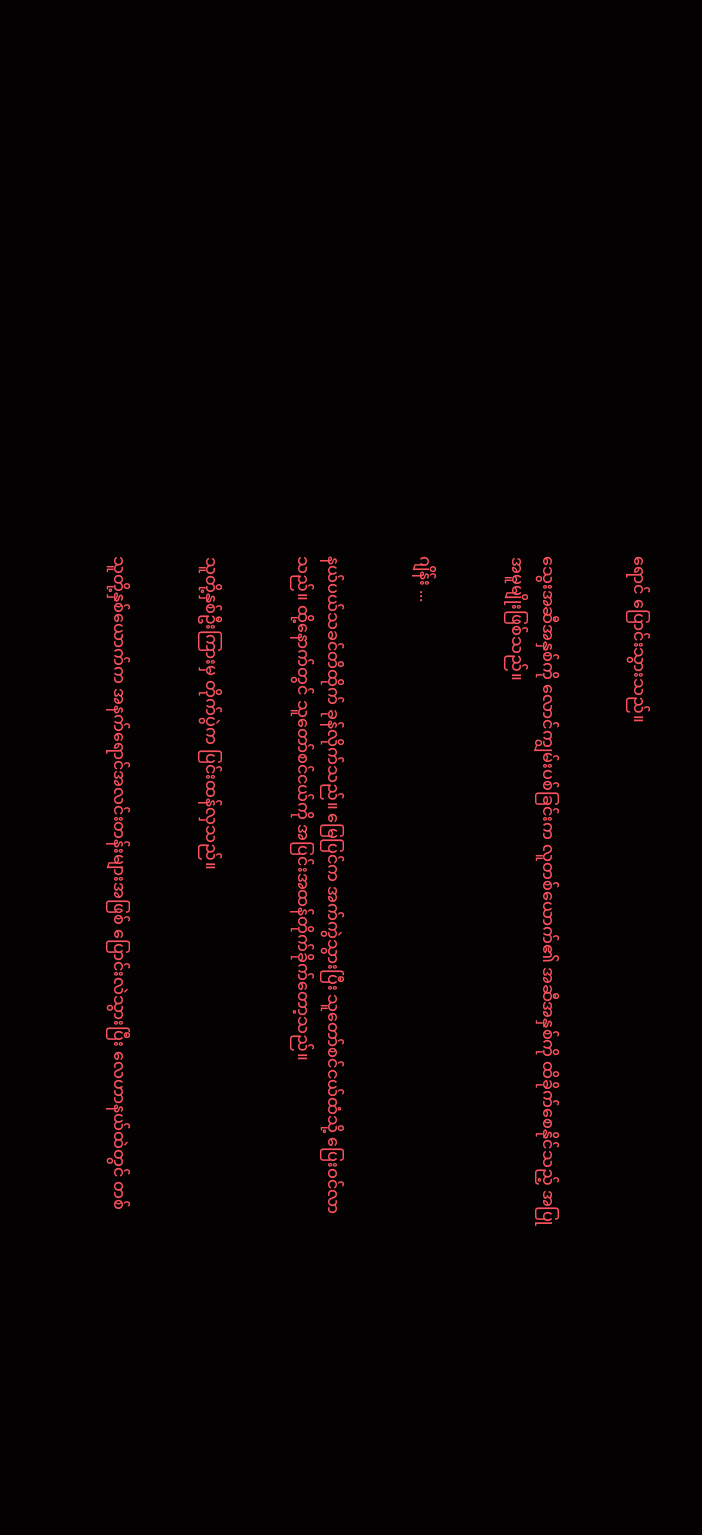ရောင် ပြောင်းသွားသည်။


သွေးအဆီအနှစ်ကို လောင်ကျွမ်းပစ်ခြင်းက လူတစ်ယောက်၏ အဆီအနှစ်ကို ထိခိုက်စေနိုင်သည့် အပြုအမူမျိုးဖြစ်သည်။


ဂျိန်း ...


နယ်ပယ်သခင်တိထိုက် ခုန်လိုက်သည်။ မြေပြင်က အက်ကွဲသွားပြီး သူတော်စင်ငယ်ထံသို့ ပြေးဝင်လာသည်။ ထို့နောက်တွင် သူတော်စင်ငယ်ကို အပြင်းအထန်တိုက်ခိုက်တော့သည်။


သူတို့နှစ်ဦးကြားမှ တိုက်ပွဲက ပြင်းထန်လှသည်။


သူတို့နှစ်ယောက်က အနက်ရောင်အလင်းတန်းများအဖြစ် ပြောင်းလဲသွားပြီး လေဟာနယ်ထဲတွင် တစ်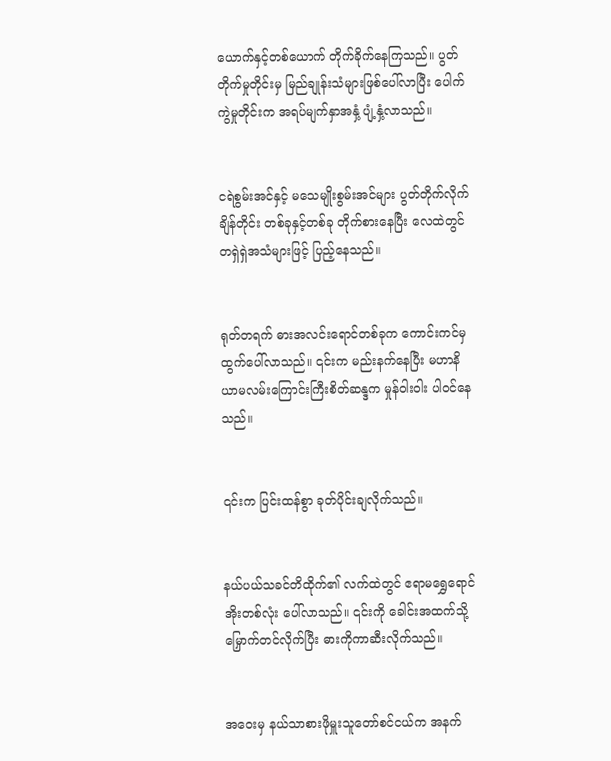ယောက်နှင့်တစ်ယောက် တိုက်ခိုက်နေကြသည်။ ပွတ်တိုက်မှုတိုင်းမှ မြည်ချုန်းသံများဖြစ်ပေါ်လာပြီး ပေါက်ကွဲမှုတိုင်းက အရပ်မျက်နှာအနှံ့ ပျံ့နှံ့လာသည်။


ငရဲစွမ်းအင်နှင့် မသေမျိုးစွမ်းအင်များ ပွတ်တိုက်လိုက်ချိန်တိုင်း တစ်ခုနှင့်တစ်ခု တိုက်စားနေပြီး လေထဲတွင် တရှဲရှဲအသံများဖြင့် ပြည့်နေသည်။


ရုတ်တရက် ဓားအ‌လင်းရောင်တစ်ခုက ကောင်းကင်မှ ထွက်ပေါ်လာသည်။ ၎င်းက မည်းနက်နေပြီး မဟာနိယာမလမ်းကြောင်းကြီးစိတ်ဆန္ဒက မှုန်ဝါးဝါး ပါဝင်နေသည်။


၎င်းက ပြင်းထန်စွာ ခုတ်ပိုင်းချလိုက်သည်။


နယ်ပယ်သခင်တိထိုက်၏ လက်ထဲတွင် ဧရာမရွှေရောင်အိုးတစ်လုံး ပေါ်လာသည်။ ၎င်းကို ခေါင်းအထက်သို့ မြှောက်တင်လိုက်ပြီး ဓားကိုကာဆီးလိုက်သည်။


အဝေးမှ နယ်သာစားဖိုမှူးသူတော်စင်ငယ်က အနက်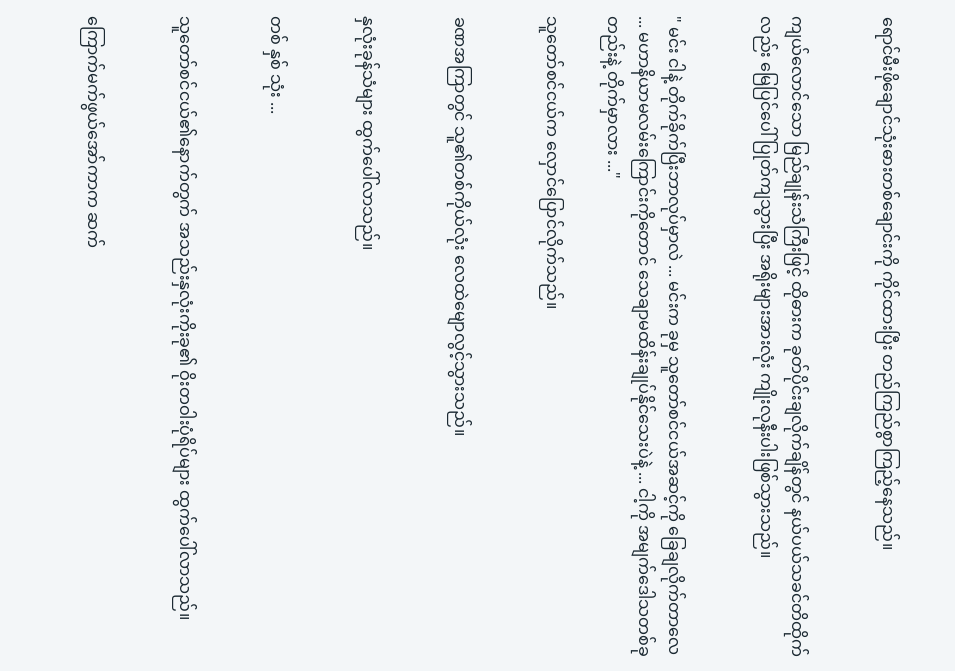ရောင်မီးဖိုချောင်သုံးဓားတစ်ချောင်းကို ကိုင်ထားပြီး တည်ကြည်စွာကြည့်နေသည်။


ကျယ်လောင်သော မြည်ချုန်းသံကြီးဖြင့် ထိုဓားက ခုတ်ပိုင်းချလိုက်ချိန်တွင် နယ်ပယ်သခင်တိထိုက်လည်း မြေပြင်ပေါ် ပြုတ်ကျသွားပြီး အရိုးများအားလုံး ကျိုးလုနီးပါးဖြစ်သွားသည်။


" မင်း ငါနဲ့ တိုက်ခိုက်ပြီးဘာလုပ်မှာလဲ ... မင်းက ခုမှ သူတော်စင်ငယ်အဆင့်ကို ခြေချလိုက်တာလေ ... မဟာနိယာမလမ်းကြောင်းကိုတောင် သေချာမထိန်းချုပ်နိုင်သေးပဲနဲ့ ... ငါ့ကို အမျက်ဒေါသတစ်ခုတည်းနဲ့ တိုက်မှာလား ..."

သူတော်စင်ငယ်က လှောင်ပြောင်လိုက်သည်။


ခဏအကြာတွင် သူ၏တစ်ကိုယ်လုံး လေထဲမျောလွင့်သွားသည်။


နှလုံးခုန်သံများ ထွက်ပေါ်လာသည်။


တစ် နှစ် သုံး ...


သူတော်စင်ငယ်၏နောက်တွက် အသည်းနှလုံးကိုးခု၏ ဝိုးတဝါးပုံရိပ်များ ထွက်ပေါ်လာသည်။


ကြောက်မက်ဖွယ်အော်ကာက ဆက်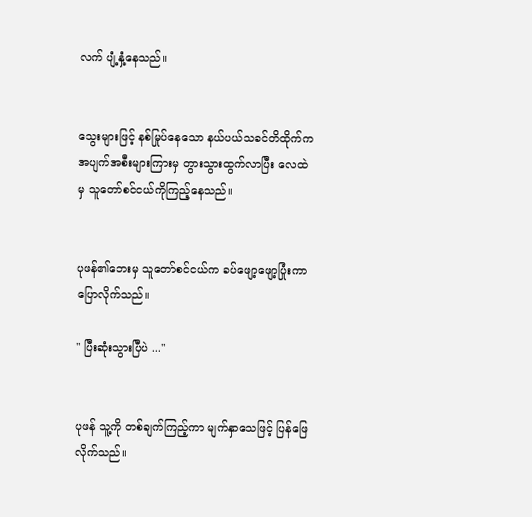လက် ပျံ့နှံ့နေသည်။


သွေးများဖြင့် နစ်မြုပ်နေသော နယ်ပယ်သခင်တိထိုက်က အပျက်အစီးများကြားမှ တွားသွားထွက်လာပြီး လေထဲမှ သူတော်စင်ငယ်ကိုကြည့်နေသည်။


ပုဖန်၏ဘေးမှ သူတော်စင်ငယ်က ခပ်ဖျော့ဖျော့ပြုံးကာ ပြောလိုက်သည်။

" ပြီးဆုံးသွားပြီပဲ ..."


ပုဖန် သူ့ကို တစ်ချက်ကြည့်ကာ မျက်နှာသေဖြင့် ပြန်ဖြေလိုက်သည်။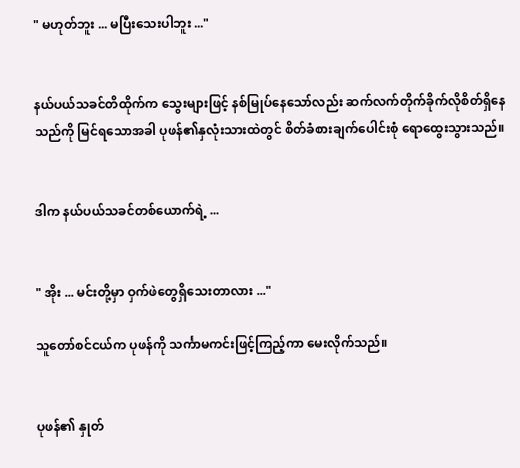" မဟုတ်ဘူး ... မပြီးသေးပါဘူး ..."


နယ်ပယ်သခင်တိထိုက်က သွေးများဖြင့် နစ်မြုပ်နေသော်လည်း ဆက်လက်တိုက်ခိုက်လိုစိတ်ရှိနေသည်ကို မြင်ရသောအခါ ပုဖန်၏နှလုံးသားထဲတွင် စိတ်ခံစားချက်ပေါင်းစုံ ရောထွေးသွားသည်။


ဒါက နယ်ပယ်သခင်တစ်ယောက်ရဲ့ ...


" အိုး ... မင်းတို့မှာ ဝှက်ဖဲတွေရှိသေးတာလား ..."

သူတော်စင်ငယ်က ပုဖန်ကို သင်္ကာမကင်းဖြင့်ကြည့်ကာ မေးလိုက်သည်။


ပုဖန်၏ နှုတ်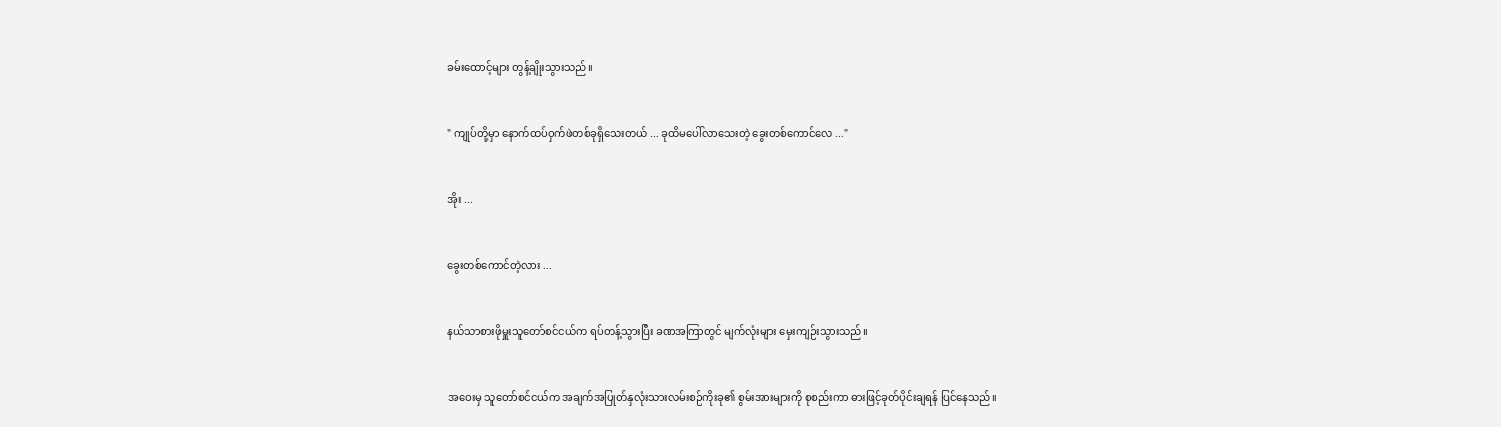ခမ်းထောင့်များ တွန့်ချိုးသွားသည်။


" ကျုပ်တို့မှာ နောက်ထပ်ဝှက်ဖဲတစ်ခုရှိသေးတယ် ... ခုထိမပေါ်လာသေးတဲ့ ခွေးတစ်ကောင်လေ ..."


အိုး ...


ခွေးတစ်ကောင်တဲ့လား ...


နယ်သာစားဖိုမှူးသူတော်စင်ငယ်က ရပ်တန့်သွားပြီး ခဏအကြာတွင် မျက်လုံးများ မှေးကျဉ်းသွားသည်။


အဝေးမှ သူတော်စင်ငယ်က အချက်အပြုတ်နှလုံးသားလမ်းစဉ်ကိုးခု၏ စွမ်းအားများကို စုစည်းကာ ဓားဖြင့်ခုတ်ပိုင်းချရန် ပြင်နေသည်။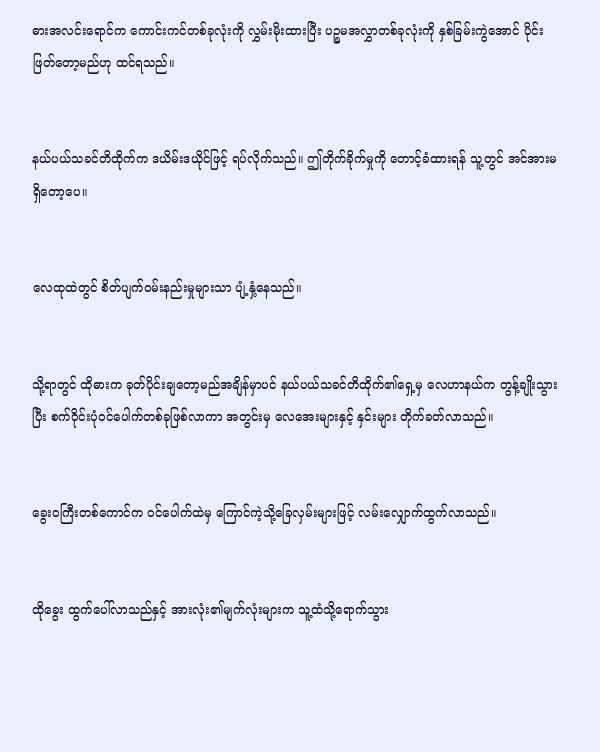ဓားအလင်းရောင်က ကောင်းကင်တစ်ခုလုံးကို လွှမ်းမိုးထားပြီး ပဉ္စမအလွှာတစ်ခုလုံးကို နှစ်ခြမ်းကွဲအောင် ပိုင်းဖြတ်တော့မည်ဟု ထင်ရသည်။


နယ်ပယ်သခင်တိထိုက်က ဒယိမ်းဒယိုင်ဖြင့် ရပ်လိုက်သည်။ ဤတိုက်ခိုက်မှုကို တောင့်ခံထားရန် သူ့တွင် အင်အားမရှိတော့ပေ။


လေထုထဲတွင် စိတ်ပျက်ဝမ်းနည်းမှုများသာ ပျံ့နှံ့နေသည်။


သို့ရာတွင် ထိုဓားက ခုတ်ပိုင်းချတော့မည်အချိန်မှာပင် နယ်ပယ်သခင်တိထိုက်၏ရှေ့မှ လေဟာနယ်က တွန့်ချိုးသွားပြီး စက်ဝိုင်းပုံဝင်ပေါက်တစ်ခုဖြစ်လာကာ အတွင်းမှ လေအေးများနှင့် နှင်းများ တိုက်ခတ်လာသည်။


ခွေးဝကြီးတစ်ကောင်က ဝင်ပေါက်ထဲမှ ကြောင်ကဲ့သို့ခြေလှမ်းများဖြင့် လမ်းလျှောက်ထွက်လာသည်။


ထိုခွေး ထွက်ပေါ်လာသည်နှင့် အားလုံး၏မျက်လုံးများက သူ့ထံသို့ရောက်သွား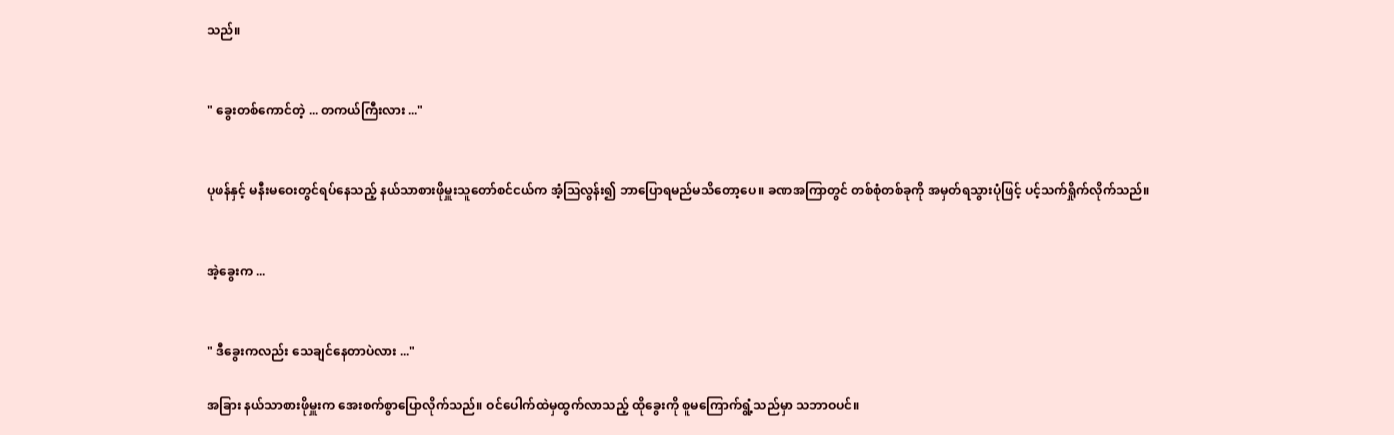သည်။


" ခွေးတစ်ကောင်တဲ့ ... တကယ်ကြီးလား ..."


ပုဖန်နှင့် မနီးမဝေးတွင်ရပ်နေသည့် နယ်သာစားဖိုမှူးသူတော်စင်ငယ်က အံ့ဩလွန်း၍ ဘာပြောရမည်မသိတော့ပေ။ ခဏအကြာတွင် တစ်စုံတစ်ခုကို အမှတ်ရသွားပုံဖြင့် ပင့်သက်ရှိုက်လိုက်သည်။


အဲ့ခွေးက ...


" ဒီခွေးကလည်း သေချင်နေတာပဲလား ..."

အခြား နယ်သာစားဖိုမှူးက အေးစက်စွာပြောလိုက်သည်။ ဝင်ပေါက်ထဲမှထွက်လာသည့် ထိုခွေးကို စူမကြောက်ရွံ့သည်မှာ သဘာဝပင်။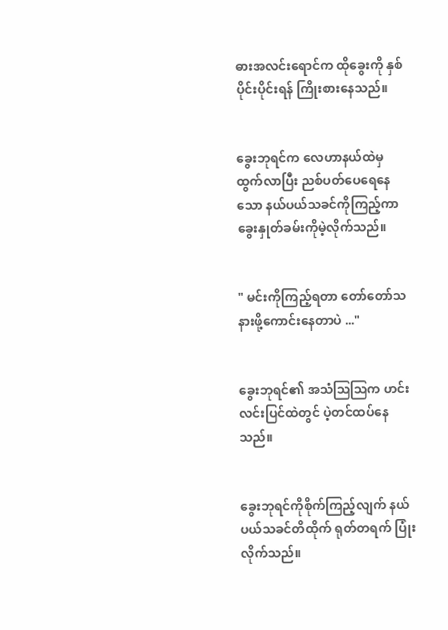ဓားအလင်းရောင်က ထိုခွေးကို နှစ်ပိုင်းပိုင်းရန် ကြိုးစားနေသည်။


ခွေးဘုရင်က လေဟာနယ်ထဲမှ ထွက်လာပြီး ညစ်ပတ်ပေရေနေသော နယ်ပယ်သခင်ကိုကြည့်ကာ ခွေးနှုတ်ခမ်းကိုမဲ့လိုက်သည်။


" မင်းကိုကြည့်ရတာ တော်တော်သနားဖို့ကောင်းနေတာပဲ ..."


ခွေးဘုရင်၏ အသံဩဩက ‌ဟင်းလင်းပြင်ထဲတွင် ပဲ့တင်ထပ်နေသည်။


ခွေးဘုရင်ကိုစိုက်ကြည့်လျက် နယ်ပယ်သခင်တိထိုက် ရုတ်တရက် ပြုံးလိုက်သည်။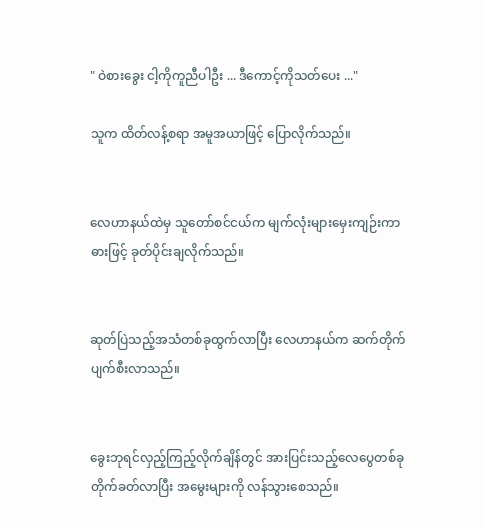" ဝဲစားခွေး ငါ့ကိုကူညီပါဦး ... ဒီကောင့်ကိုသတ်ပေး ..."

သူက ထိတ်လန့်စရာ အမူအယာဖြင့် ပြောလိုက်သည်။


လေဟာနယ်ထဲမှ သူတော်စင်ငယ်က မျက်လုံးများမှေးကျဉ်းကာ ဓားဖြင့် ခုတ်ပိုင်းချလိုက်သည်။


ဆုတ်ပြဲသည့်အသံတစ်ခုထွက်လာပြီး လေဟာနယ်က ဆက်တိုက် ပျက်စီးလာသည်။


ခွေးဘုရင်လှည့်ကြည့်လိုက်ချိန်တွင် အားပြင်းသည့်လေပွေတစ်ခု တိုက်ခတ်လာပြီး အမွေးများကို လန်သွားစေသည်။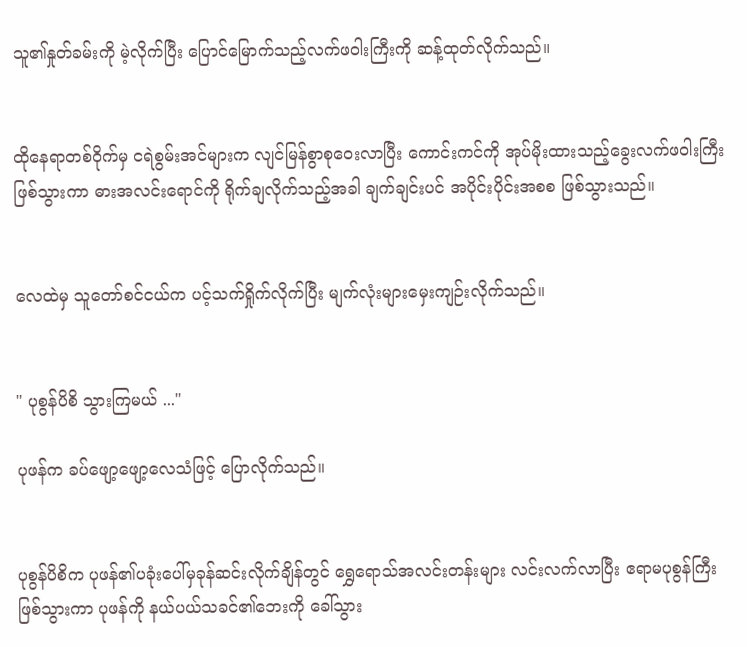သူ၏နှုတ်ခမ်းကို မဲ့လိုက်ပြီး ပြောင်မြောက်သည့်လက်ဖဝါးကြီးကို ဆန့်ထုတ်လိုက်သည်။


ထိုနေရာတစ်ဝိုက်မှ ငရဲစွမ်းအင်များက လျင်မြန်စွာစုဝေးလာပြီး ‌ကောင်းကင်ကို အုပ်မိုးထားသည့်ခွေးလက်ဖဝါးကြီးဖြစ်သွားကာ ဓားအလင်းရောင်ကို ရိုက်ချလိုက်သည့်အခါ ချက်ချင်းပင် အပိုင်းပိုင်းအစစ ဖြစ်သွားသည်။


လေထဲမှ သူတော်စင်ငယ်က ပင့်သက်ရှိုက်လိုက်ပြီး မျက်လုံးများမှေးကျဉ်းလိုက်သည်။


" ပုစွန်ပိစိ သွားကြမယ် ..."

ပုဖန်က ခပ်ဖျော့ဖျော့လေသံဖြင့် ပြောလိုက်သည်။


ပုစွန်ပိစိက ပုဖန်၏ပခုံးပေါ်မှခုန်ဆင်းလိုက်ချိန်တွင် ရွှေရောသ်အလင်းတန်းများ လင်းလက်လာပြီး ဧရာမပုစွန်ကြီးဖြစ်သွားကာ ပုဖန်ကို နယ်ပယ်သခင်၏ဘေးကို ခေါ်သွား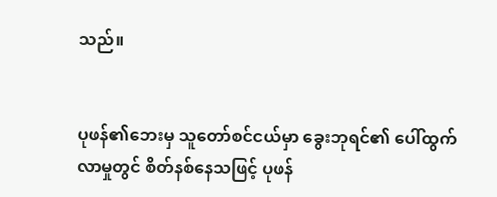သည်။


ပုဖန်၏ဘေးမှ သူတော်စင်ငယ်မှာ ခွေးဘုရင်၏ ပေါ်ထွက်လာမှုတွင် စိတ်နစ်နေသဖြင့် ပုဖန်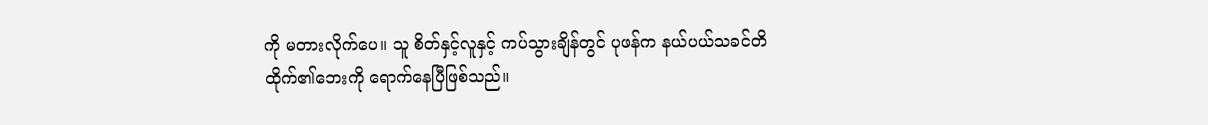ကို မတားလိုက်ပေ။ သူ စိတ်နှင့်လူနှင့် ကပ်သွားချိန်တွင် ပုဖန်က နယ်ပယ်သခင်တိထိုက်၏ဘေးကို ရောက်နေပြီဖြစ်သည်။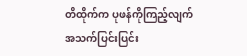တိထိုက်က ပုဖန်ကိုကြည့်လျက် အသက်ပြင်းပြင်း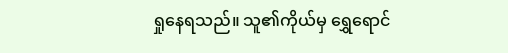ရှုနေရသည်။ သူ၏ကိုယ်မှ ရွှေရောင်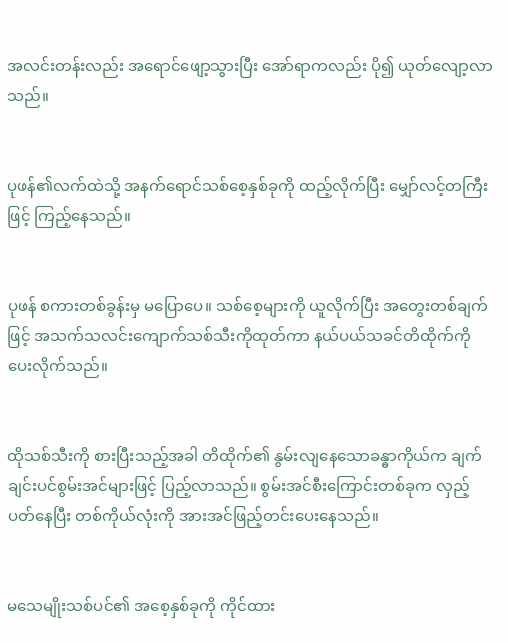အလင်းတန်းလည်း အရောင်ဖျော့သွားပြီး အော်ရာကလည်း ပို၍ ယုတ်လျော့လာသည်။


ပုဖန်၏လက်ထဲသို့ အနက်ရောင်သစ်စေ့နှစ်ခုကို ထည့်လိုက်ပြီး မျှော်လင့်တကြီးဖြင့် ကြည့်နေသည်။


ပုဖန် စကားတစ်ခွန်းမှ မပြောပေ။ သစ်စေ့များကို ယူလိုက်ပြီး အတွေးတစ်ချက်ဖြင့် အသက်သလင်းကျောက်သစ်သီးကိုထုတ်ကာ နယ်ပယ်သခင်တိထိုက်ကို ပေးလိုက်သည်။


ထိုသစ်သီးကို စားပြီးသည့်အခါ တိထိုက်၏ နွမ်းလျနေသောခန္ဓာကိုယ်က ချက်ချင်းပင်စွမ်းအင်များဖြင့် ပြည့်လာသည်။ စွမ်းအင်စီးကြောင်းတစ်ခုက လှည့်ပတ်နေပြီး တစ်ကိုယ်လုံးကို အားအင်ဖြည့်တင်းပေးနေသည်။


မသေမျိုးသစ်ပင်၏ အစေ့နှစ်ခုကို ကိုင်ထား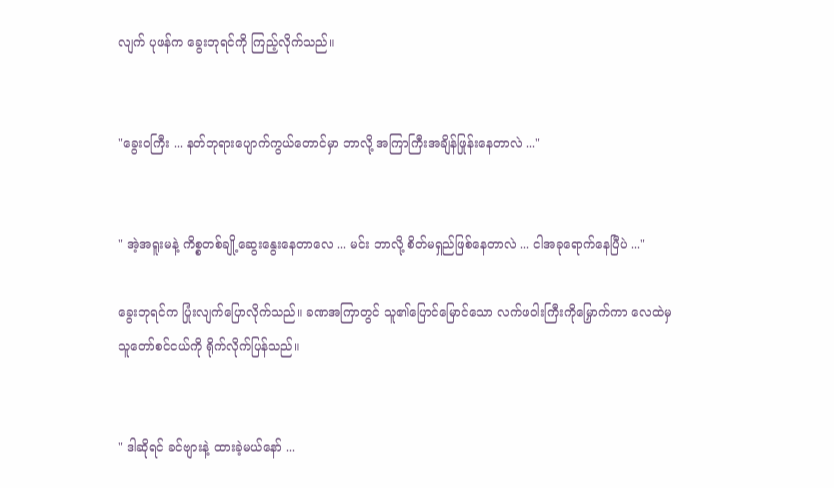လျက် ပုဖန်က ခွေးဘုရင်ကို ကြည့်လိုက်သည်။


"ခွေးဝကြီး ... နတ်ဘုရားပျောက်ကွယ်တောင်မှာ ဘာလို့ အကြာကြီးအချိန်ဖြုန်းနေတာလဲ ..."


" အဲ့အရူးမနဲ့ ကိစ္စတစ်ချို့ဆွေးနွေးနေတာလေ ... မင်း ဘာလို့ စိတ်မရှည်ဖြစ်နေတာလဲ ... ငါအခုရောက်နေပြီပဲ ..."

ခွေးဘုရင်က ပြုံးလျက်ပြောလိုက်သည်။ ခဏအကြာတွင် သူ၏ပြောင်မြောင်သော လက်ဖဝါးကြီးကိုမြှောက်ကာ လေထဲမှ သူတော်စင်ငယ်ကို ရိုက်လိုက်ပြန်သည်။


" ဒါဆိုရင် ခင်ဗျားနဲ့ ထားခဲ့မယ်နော် ...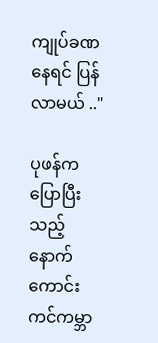ကျုပ်ခဏနေရင် ပြန်လာမယ် .."

ပုဖန်က ပြောပြီးသည့်နောက် ကောင်းကင်ကမ္ဘာ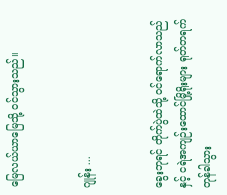မြေလယ်ယာမြေသို့ ဝင်သွားသည်။


ဂျုန်း ...


ခွေးဘုရင် တိုက်ပွဲထဲသို့ ဝင်ရောက်လာသည်နှင့် ငရဲအကျဉ်းထောင်မြို့ရိုးများ ရုတ်တရက် တုန်ခါသွား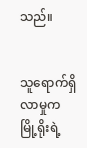သည်။


သူရောက်ရှိလာမှုက မြို့ရိုးရဲ့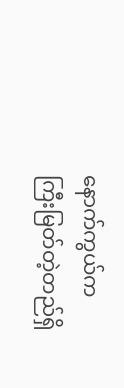နောက်ကွယ်က ကြီးမြတ်တဲ့တည်ရှိ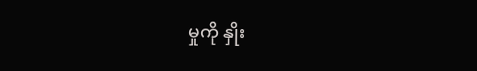မှုကို နှိုး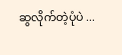ဆွလိုက်တဲ့ပုံပဲ ...